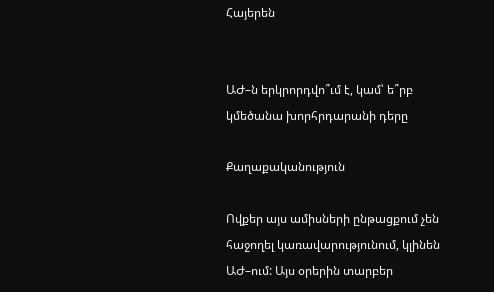Հայերեն


ԱԺ–ն երկրորդվո՞ւմ է, կամ՝ ե՞րբ կմեծանա խորհրդարանի դերը

Քաղաքականություն

Ովքեր այս ամիսների ընթացքում չեն հաջողել կառավարությունում, կլինեն ԱԺ–ում: Այս օրերին տարբեր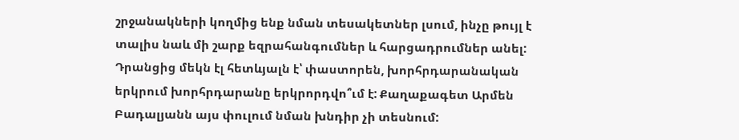շրջանակների կողմից ենք նման տեսակետներ լսում, ինչը թույլ է տալիս նաև մի շարք եզրահանգումներ և հարցադրումներ անել: Դրանցից մեկն էլ հետևյալն է՝ փաստորեն, խորհրդարանական երկրում խորհրդարանը երկրորդվո՞ւմ է: Քաղաքագետ Արմեն Բադալյանն այս փուլում նման խնդիր չի տեսնում: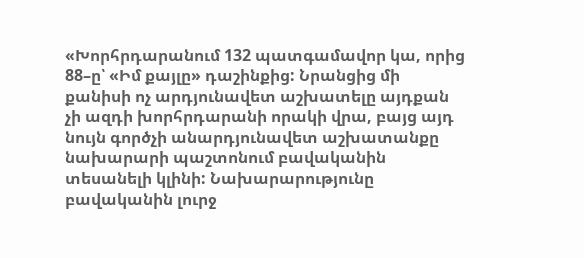«Խորհրդարանում 132 պատգամավոր կա, որից 88–ը՝ «Իմ քայլը» դաշինքից: Նրանցից մի քանիսի ոչ արդյունավետ աշխատելը այդքան չի ազդի խորհրդարանի որակի վրա, բայց այդ նույն գործչի անարդյունավետ աշխատանքը նախարարի պաշտոնում բավականին տեսանելի կլինի: Նախարարությունը բավականին լուրջ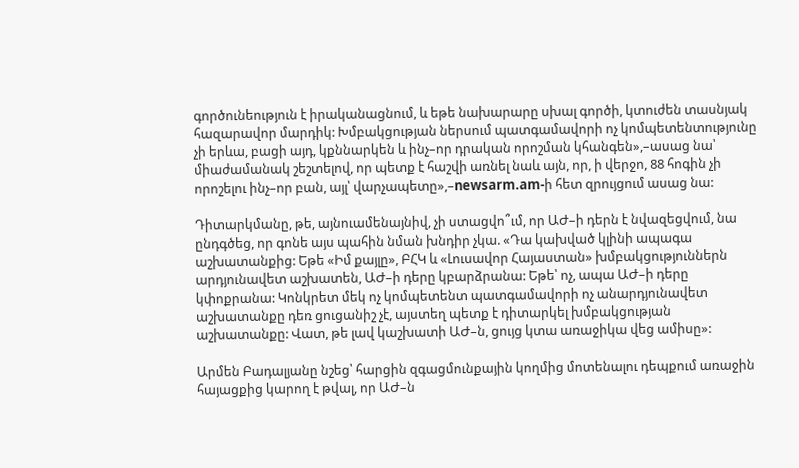գործունեություն է իրականացնում, և եթե նախարարը սխալ գործի, կտուժեն տասնյակ հազարավոր մարդիկ: Խմբակցության ներսում պատգամավորի ոչ կոմպետենտությունը չի երևա, բացի այդ, կքննարկեն և ինչ–որ դրական որոշման կհանգեն»,–ասաց նա՝ միաժամանակ շեշտելով, որ պետք է հաշվի առնել նաև այն, որ, ի վերջո, 88 հոգին չի որոշելու ինչ–որ բան, այլ՝ վարչապետը»,–newsarm.am-ի հետ զրույցում ասաց նա:

Դիտարկմանը, թե, այնուամենայնիվ, չի ստացվո՞ւմ, որ ԱԺ–ի դերն է նվազեցվում, նա ընդգծեց, որ գոնե այս պահին նման խնդիր չկա. «Դա կախված կլինի ապագա աշխատանքից: Եթե «Իմ քայլը», ԲՀԿ և «Լուսավոր Հայաստան» խմբակցություններն արդյունավետ աշխատեն, ԱԺ–ի դերը կբարձրանա: Եթե՝ ոչ, ապա ԱԺ–ի դերը կփոքրանա: Կոնկրետ մեկ ոչ կոմպետենտ պատգամավորի ոչ անարդյունավետ աշխատանքը դեռ ցուցանիշ չէ, այստեղ պետք է դիտարկել խմբակցության աշխատանքը: Վատ, թե լավ կաշխատի ԱԺ–ն, ցույց կտա առաջիկա վեց ամիսը»:

Արմեն Բադալյանը նշեց՝ հարցին զգացմունքային կողմից մոտենալու դեպքում առաջին հայացքից կարող է թվալ, որ ԱԺ–ն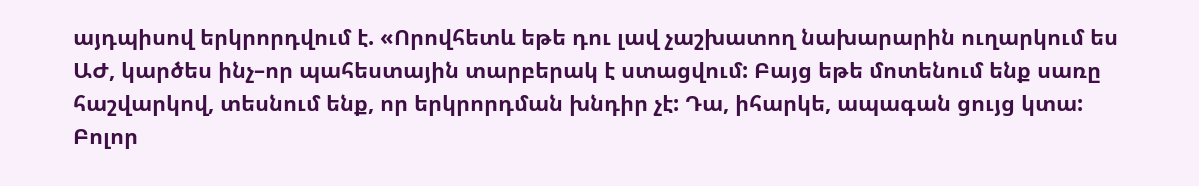այդպիսով երկրորդվում է. «Որովհետև եթե դու լավ չաշխատող նախարարին ուղարկում ես ԱԺ, կարծես ինչ–որ պահեստային տարբերակ է ստացվում: Բայց եթե մոտենում ենք սառը հաշվարկով, տեսնում ենք, որ երկրորդման խնդիր չէ: Դա, իհարկե, ապագան ցույց կտա: Բոլոր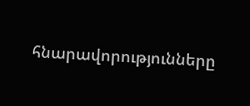հնարավորությունները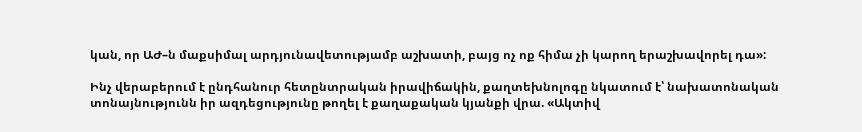կան, որ ԱԺ–ն մաքսիմալ արդյունավետությամբ աշխատի, բայց ոչ ոք հիմա չի կարող երաշխավորել դա»:

Ինչ վերաբերում է ընդհանուր հետընտրական իրավիճակին, քաղտեխնոլոգը նկատում է՝ նախատոնական տոնայնությունն իր ազդեցությունը թողել է քաղաքական կյանքի վրա. «Ակտիվ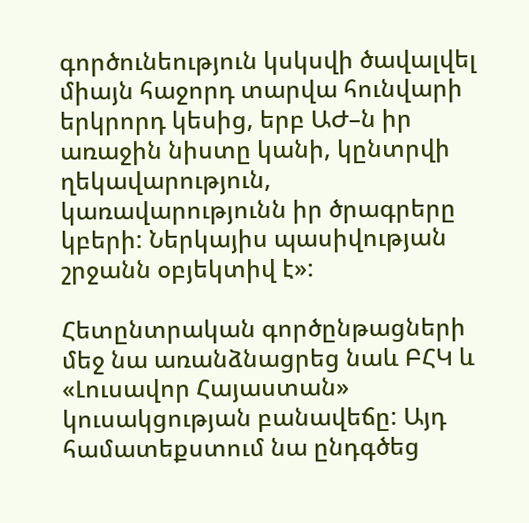գործունեություն կսկսվի ծավալվել միայն հաջորդ տարվա հունվարի երկրորդ կեսից, երբ ԱԺ–ն իր առաջին նիստը կանի, կընտրվի ղեկավարություն, կառավարությունն իր ծրագրերը կբերի: Ներկայիս պասիվության շրջանն օբյեկտիվ է»:

Հետընտրական գործընթացների մեջ նա առանձնացրեց նաև ԲՀԿ և «Լուսավոր Հայաստան» կուսակցության բանավեճը: Այդ համատեքստում նա ընդգծեց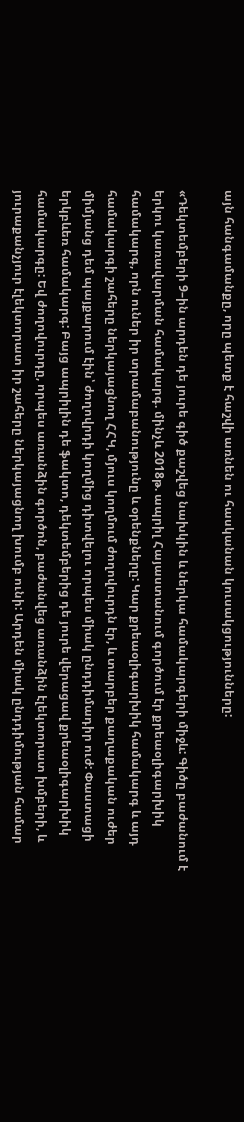այն հանգամանքը, որը պետք է հաշվի առնեն ու հասկանան կուսակցությունները:

«Դեկտեմբերի 9–ին արդեն դե յուրե գիծ քաշվեց նախկին և ներկա համակարգերի միջև: Գիծը բաժանում է երկու կառավարման համակարգ. մինչև 2018թ. ապրիլ Հայաստանում գործում էր քրեաօլիգարխիկ համակարգ, որն ուներ իր տրամաբանությունը և օրենքները: Կար քրեաօլիգարխիկ համակարգ և այդ համակարգի շահերը ներկայացնող ՀՀԿ, մյուս կողմում ժողովուրդն էր, և տարբեր քաղաքական ուժեր միմյանց դեմ պայքարում էին՝ ժողովրդի կողմից դիտվելու որպես միակ ընդդիմադիր ուժ: Փաստացի երկբևեռ համակարգ: Բայց ապրիլին դե ֆակտո, դեկտեմբերից դե յուրե վերացավ քրեաօլիգարխիկ համակարգը: Եվ ժողովուրդը, որպես առանձին գործոն, բաժանվեց առանձին էլեկտորատ խմբերի, և յուրաքանչյուր էլեկտորատ իր շահերը ներկայացնող խումբ ունի: Արդեն միակ ընդդիմության համար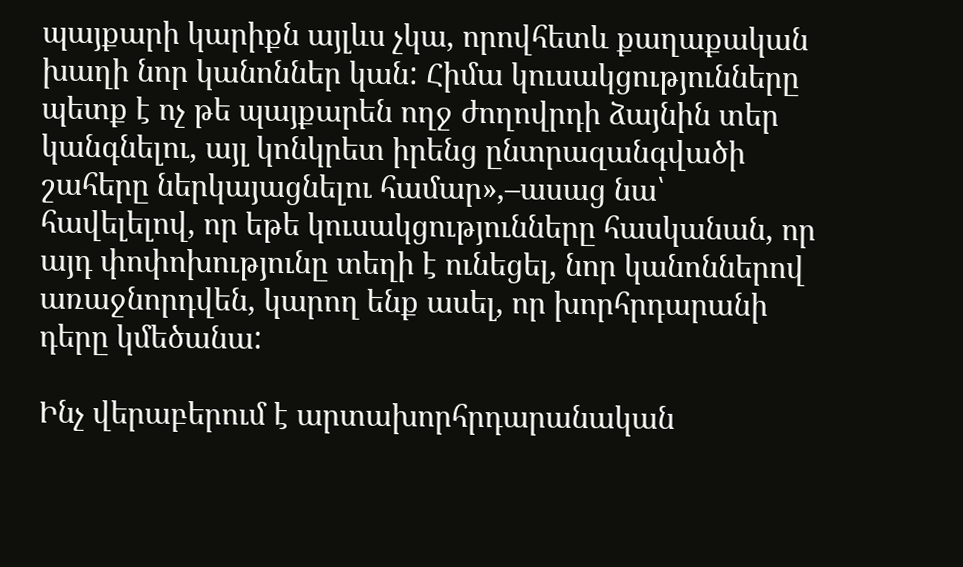պայքարի կարիքն այլևս չկա, որովհետև քաղաքական խաղի նոր կանոններ կան: Հիմա կուսակցությունները պետք է ոչ թե պայքարեն ողջ ժողովրդի ձայնին տեր կանգնելու, այլ կոնկրետ իրենց ընտրազանգվածի շահերը ներկայացնելու համար»,–ասաց նա՝ հավելելով, որ եթե կուսակցությունները հասկանան, որ այդ փոփոխությունը տեղի է ունեցել, նոր կանոններով առաջնորդվեն, կարող ենք ասել, որ խորհրդարանի դերը կմեծանա:

Ինչ վերաբերում է արտախորհրդարանական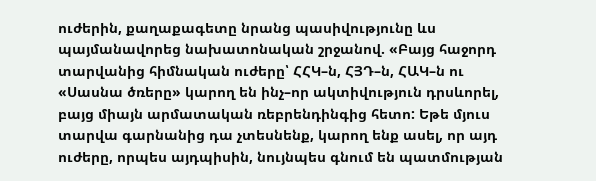ուժերին, քաղաքագետը նրանց պասիվությունը ևս պայմանավորեց նախատոնական շրջանով. «Բայց հաջորդ տարվանից հիմնական ուժերը՝ ՀՀԿ–ն, ՀՅԴ–ն, ՀԱԿ–ն ու «Սասնա ծռերը» կարող են ինչ–որ ակտիվություն դրսևորել, բայց միայն արմատական ռեբրենդինգից հետո: Եթե մյուս տարվա գարնանից դա չտեսնենք, կարող ենք ասել, որ այդ ուժերը, որպես այդպիսին, նույնպես գնում են պատմության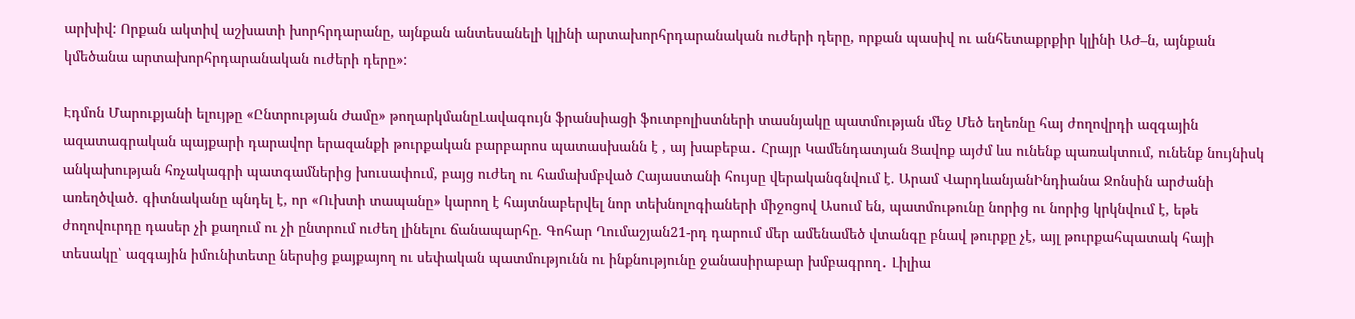արխիվ: Որքան ակտիվ աշխատի խորհրդարանը, այնքան անտեսանելի կլինի արտախորհրդարանական ուժերի դերը, որքան պասիվ ու անհետաքրքիր կլինի ԱԺ–ն, այնքան կմեծանա արտախորհրդարանական ուժերի դերը»:

Էդմոն Մարուքյանի ելույթը «Ընտրության Ժամը» թողարկմանըԼավագույն ֆրանսիացի ֆուտբոլիստների տասնյակը պատմության մեջ Մեծ եղեռնը հայ ժողովրդի ազգային ազատագրական պայքարի դարավոր երազանքի թուրքական բարբարոս պատասխանն է , այ խաբեբա․ Հրայր Կամենդատյան Ցավոք այժմ ևս ունենք պառակտում, ունենք նույնիսկ անկախության հռչակագրի պատգամներից խուսափում, բայց ուժեղ ու համախմբված Հայաստանի հույսը վերականգնվում է. Արամ ՎարդևանյանԻնդիանա Ջոնսին արժանի առեղծված. գիտնականը պնդել է, որ «Ուխտի տապանը» կարող է հայտնաբերվել նոր տեխնոլոգիաների միջոցով Ասում են, պատմութունը նորից ու նորից կրկնվում է, եթե ժողովուրդը դասեր չի քաղում ու չի ընտրում ուժեղ լինելու ճանապարհը. Գոհար Ղումաշյան21-րդ դարում մեր ամենամեծ վտանգը բնավ թուրքը չէ, այլ թուրքահպատակ հայի տեսակը՝ ազգային իմունիտետը ներսից քայքայող ու սեփական պատմությունն ու ինքնությունը ջանասիրաբար խմբագրող․ Լիլիա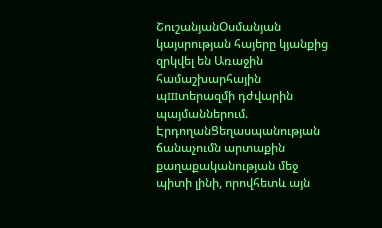ՇուշանյանՕսմանյան կայսրության հայերը կյանքից զրկվել են Առաջին համաշխարհային պшտերազմի դժվարին պայմաններում. ԷրդողանՑեղասպանության ճանաչումն արտաքին քաղաքականության մեջ պիտի լինի, որովհետև այն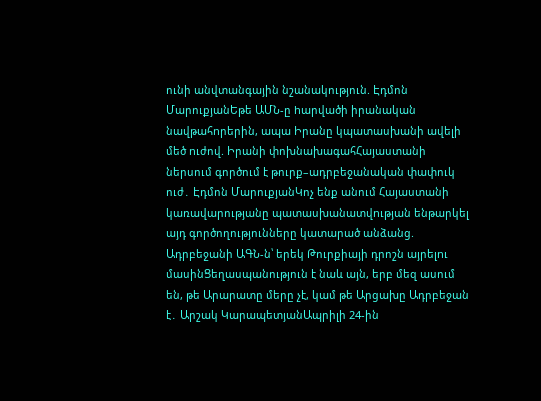ունի անվտանգային նշանակություն. Էդմոն ՄարուքյանԵթե ԱՄՆ-ը hարվածի իրանական նավթահnրերին, ապա Իրանը կպատասխանի ավելի մեծ nւժով. Իրանի փոխնախագահՀայաստանի ներսում գործում է թուրք–ադրբեջանական փափուկ ուժ․ Էդմոն ՄարուքյանԿոչ ենք անում Հայաստանի կառավարությանը պատասխանատվnւթյան ենթարկել այդ գործողությունները կատարած անձանց. Ադրբեջանի ԱԳՆ-ն՝ երեկ Թուրքիայի դրոշն այրելnւ մասինՑեղասպանություն է նաև այն, երբ մեզ ասում են, թե Արարատը մերը չէ, կամ թե Արցախը Ադրբեջան է․ Արշակ ԿարապետյանԱպրիլի 24-ին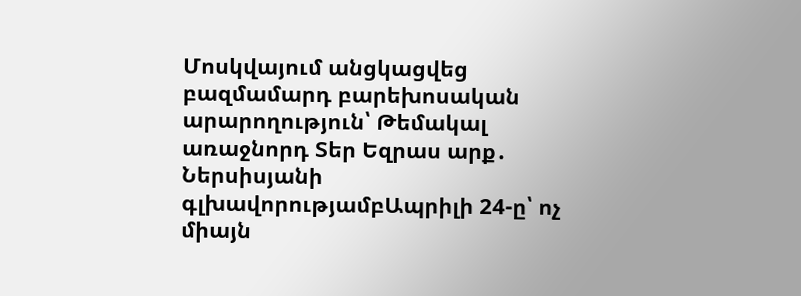Մոսկվայում անցկացվեց բազմամարդ բարեխոսական արարողություն՝ Թեմակալ առաջնորդ Տեր Եզրաս արք․ Ներսիսյանի գլխավորությամբԱպրիլի 24-ը՝ ոչ միայն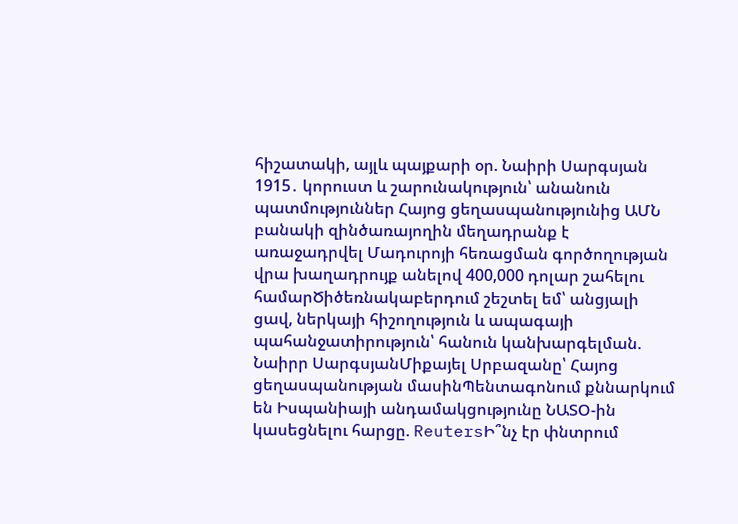հիշատակի, այլև պայքարի օր. Նաիրի Սարգսյան 1915․ կորուստ և շարունակություն՝ անանուն պատմություններ Հայոց ցեղասպանությունից ԱՄՆ բանակի զինծառայողին մեղադրանք է առաջադրվել Մադուրոյի հեռացման գործողության վրա խաղադրույք անելով 400,000 դոլար շահելու համարԾիծեռնակաբերդում շեշտել եմ՝ անցյալի ցավ, ներկայի հիշողություն և ապագայի պահանջատիրություն՝ հանուն կանխարգելման. Նաիրր ՍարգսյանՄիքայել Սրբազանը՝ Հայոց ցեղասպանության մասինՊենտագոնում քննարկում են Իսպանիայի անդամակցությունը ՆԱՏՕ-ին կասեցնելու հարցը. ReutersԻ՞նչ էր փնտրում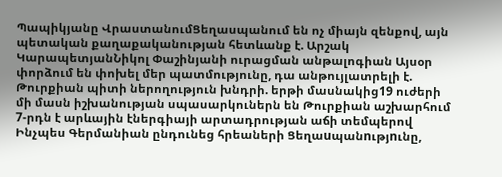Պապիկյանը ՎրաստանումՑեղասպանում են ոչ միայն զենքով, այն պետական քաղաքականության հետևանք է. Արշակ ԿարապետյանՆիկոլ Փաշինյանի ուրացման անթալոգիան Այսօր փորձում են փոխել մեր պատմությունը, դա անթույլատրելի է. Թուրքիան պիտի ներողություն խնդրի. երթի մասնակից19 ուժերի մի մասն իշխանության սպասարկուներն են Թուրքիան աշխարհում 7-րդն է արևային էներգիայի արտադրության աճի տեմպերով Ինչպես Գերմանիան ընդունեց հրեաների Ցեղաuպանnւթյnւնը,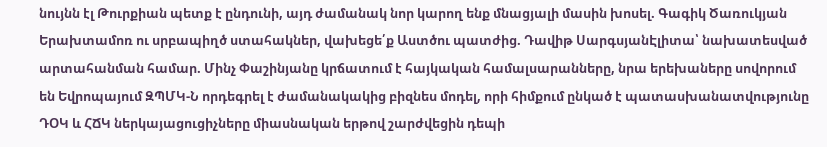նույնն էլ Թուրքիան պետք է ընդունի, այդ ժամանակ նոր կարող ենք մնացյալի մասին խոսել. Գագիկ Ծառուկյան Երախտամոռ ու սրբապիղծ ստահակներ, վախեցե՛ք Աստծու պատժից. Դավիթ ՍարգսյանԷլիտա՝ նախատեսված արտահանման համար. Մինչ Փաշինյանը կրճատում է հայկական համալսարանները, նրա երեխաները սովորում են Եվրոպայում ԶՊՄԿ-Ն որդեգրել է ժամանակակից բիզնես մոդել, որի հիմքում ընկած է պատասխանատվությունը ԴՕԿ և ՀՃԿ ներկայացուցիչները միասնական երթով շարժվեցին դեպի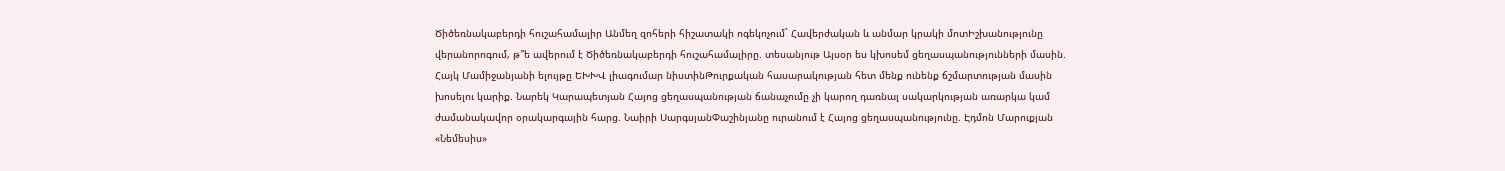Ծիծեռնակաբերդի հուշահամալիր Անմեղ զոհերի հիշատակի ոգեկոչում` Հավերժական և անմար կրակի մոտԻշխանությունը վերանորոգում, թ՞ե ավերում է Ծիծեռնակաբերդի հուշահամալիրը. տեսանյութ Այսօր ես կխոսեմ ցեղասպանությունների մասին. Հայկ Մամիջանյանի ելույթը ԵԽԽՎ լիագումար նիստինԹուրքական հասարակության հետ մենք ունենք ճշմարտության մասին խոսելու կարիք. Նարեկ Կարապետյան Հայոց ցեղասպանության ճանաչումը չի կարող դառնալ սակարկության առարկա կամ ժամանակավոր օրակարգային հարց. Նաիրի ՍարգսյանՓաշինյանը ուրանում է Հայոց ցեղասպանությունը. Էդմոն Մարուքյան «Նեմեսիս»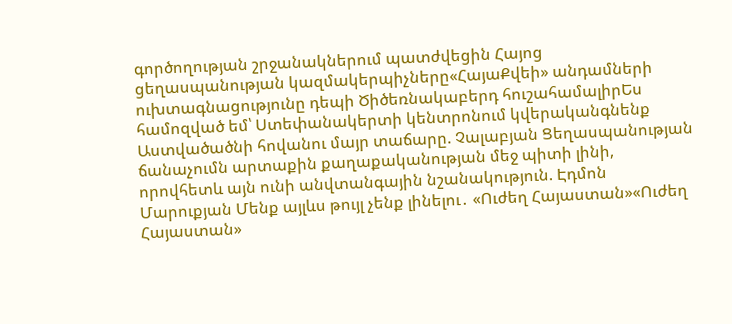գործողության շրջանակներում պատժվեցին Հայոց ցեղասպանության կազմակերպիչները«ՀայաՔվեի» անդամների ուխտագնացությունը դեպի Ծիծեռնակաբերդ հուշահամալիրԵս համոզված եմ՝ Ստեփանակերտի կենտրոնում կվերականգնենք Աստվածածնի հովանու մայր տաճարը. Չալաբյան Ցեղասպանության ճանաչումն արտաքին քաղաքականության մեջ պիտի լինի, որովհետև այն ունի անվտանգային նշանակություն. Էդմոն Մարուքյան Մենք այլևս թույլ չենք լինելու․ «Ուժեղ Հայաստան»«Ուժեղ Հայաստան»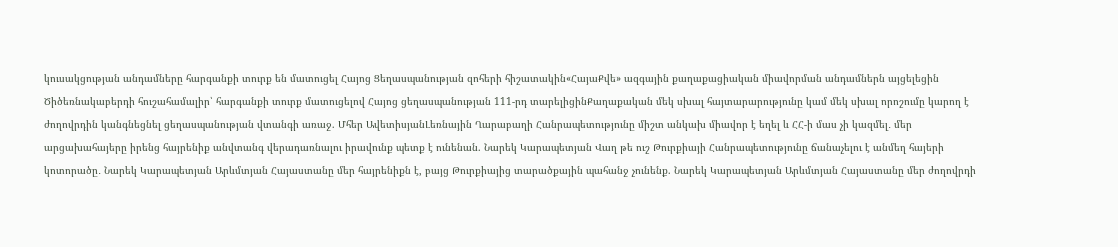կուսակցության անդամները հարգանքի տուրք են մատուցել Հայոց Ցեղասպանության զոհերի հիշատակին«ՀայաՔվե» ազգային քաղաքացիական միավորման անդամներն այցելեցին Ծիծեռնակաբերդի հուշահամալիր՝ հարգանքի տուրք մատուցելով Հայոց ցեղասպանության 111-րդ տարելիցինՔաղաքական մեկ սխալ հայտարարությունը կամ մեկ սխալ որոշումը կարող է ժողովրդին կանգնեցնել ցեղասպանության վտանգի առաջ. Մհեր ԱվետիսյանԼեռնային Ղարաբաղի Հանրապետությունը միշտ անկախ միավոր է եղել և ՀՀ-ի մաս չի կազմել․ մեր արցախահայերը իրենց հայրենիք անվտանգ վերադառնալու իրավունք պետք է ունենան. Նարեկ Կարապետյան Վաղ թե ուշ Թուրքիայի Հանրապետությունը ճանաչելու է անմեղ հայերի կոտորածը․ Նարեկ Կարապետյան Արևմտյան Հայաստանը մեր հայրենիքն է, բայց Թուրքիայից տարածքային պահանջ չունենք. Նարեկ Կարապետյան Արևմտյան Հայաստանը մեր ժողովրդի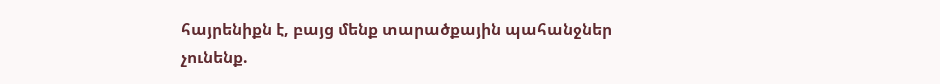հայրենիքն է, բայց մենք տարածքային պահանջներ չունենք.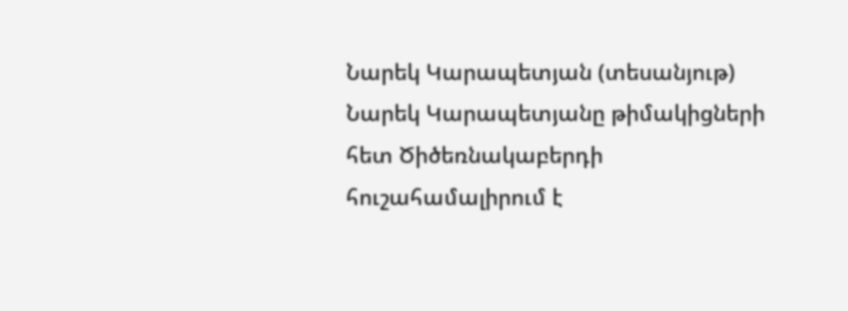Նարեկ Կարապետյան (տեսանյութ) Նարեկ Կարապետյանը թիմակիցների հետ Ծիծեռնակաբերդի հուշահամալիրում է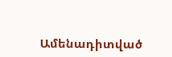Ամենադիտված